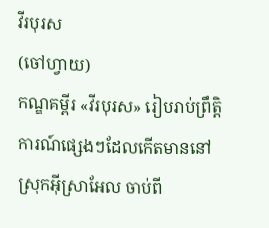វីរបុរស
(ចៅហ្វាយ)
កណ្ឌគម្ពីរ «វីរបុរស» រៀបរាប់ព្រឹត្តិការណ៍ផ្សេងៗដែលកើតមាននៅស្រុកអ៊ីស្រាអែល ចាប់ពី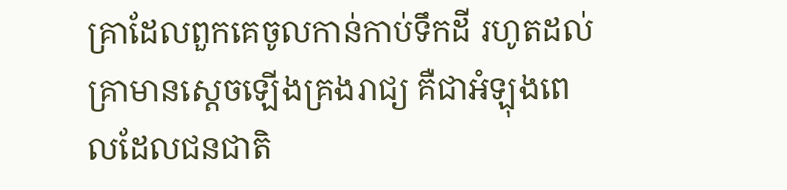គ្រាដែលពួកគេចូលកាន់កាប់ទឹកដី រហូតដល់គ្រាមានស្តេចឡើងគ្រងរាជ្យ គឺជាអំឡុងពេលដែលជនជាតិ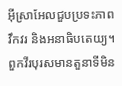អ៊ីស្រាអែលជួបប្រទះភាពវឹកវរ និងអនាធិបតេយ្យ។ ពួកវីរបុរសមានតួនាទីមិន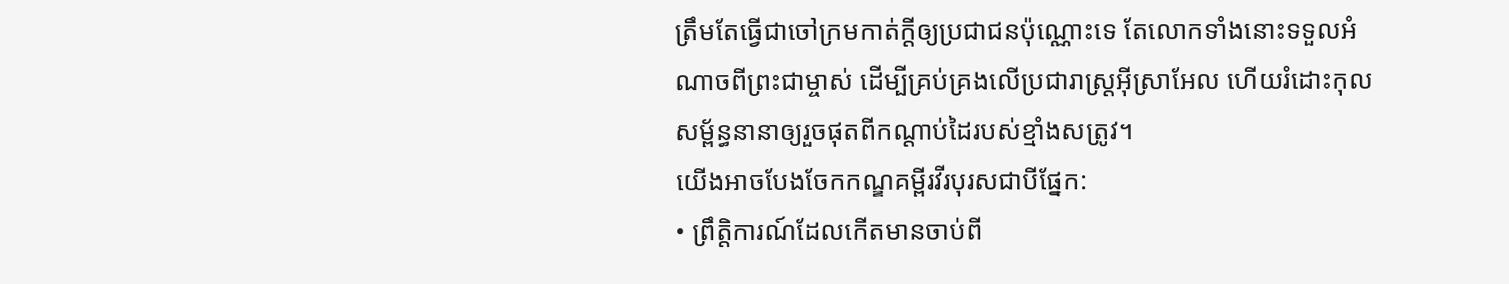ត្រឹមតែធ្វើជាចៅក្រមកាត់ក្តីឲ្យប្រជាជនប៉ុណ្ណោះទេ តែលោកទាំងនោះទទួលអំណាចពីព្រះជាម្ចាស់ ដើម្បីគ្រប់គ្រងលើប្រជារាស្ដ្រអ៊ីស្រាអែល ហើយរំដោះកុលសម្ព័ន្ធនានាឲ្យរួចផុតពីកណ្ដាប់ដៃរបស់ខ្មាំងសត្រូវ។
យើងអាចបែងចែកកណ្ឌគម្ពីរវីរបុរសជាបីផ្នែក:
• ព្រឹត្តិការណ៍ដែលកើតមានចាប់ពី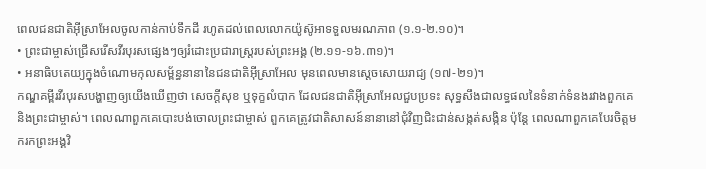ពេលជនជាតិអ៊ីស្រាអែលចូលកាន់កាប់ទឹកដី រហូតដល់ពេលលោកយ៉ូស៊ូអាទទួលមរណភាព (១.១‑២.១០)។
• ព្រះជាម្ចាស់ជ្រើសរើសវីរបុរសផ្សេងៗឲ្យរំដោះប្រជារាស្ដ្ររបស់ព្រះអង្គ (២.១១‑១៦.៣១)។
• អនាធិបតេយ្យក្នុងចំណោមកុលសម្ព័ន្ធនានានៃជនជាតិអ៊ីស្រាអែល មុនពេលមានស្តេចសោយរាជ្យ (១៧‑២១)។
កណ្ឌគម្ពីរវីរបុរសបង្ហាញឲ្យយើងឃើញថា សេចក្ដីសុខ ឬទុក្ខលំបាក ដែលជនជាតិអ៊ីស្រាអែលជួបប្រទះ សុទ្ធសឹងជាលទ្ធផលនៃទំនាក់ទំនងរវាងពួកគេ និងព្រះជាម្ចាស់។ ពេលណាពួកគេបោះបង់ចោលព្រះជាម្ចាស់ ពួកគេត្រូវជាតិសាសន៍នានានៅជុំវិញជិះជាន់សង្កត់សង្កិន ប៉ុន្តែ ពេលណាពួកគេបែរចិត្តមករកព្រះអង្គវិ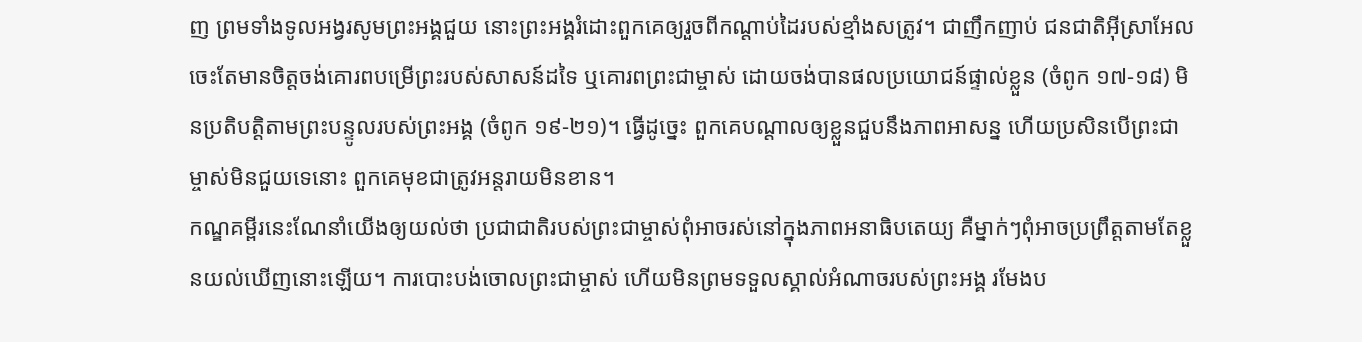ញ ព្រមទាំងទូលអង្វរសូមព្រះអង្គជួយ នោះព្រះអង្គរំដោះពួកគេឲ្យរួចពីកណ្ដាប់ដៃរបស់ខ្មាំងសត្រូវ។ ជាញឹកញាប់ ជនជាតិអ៊ីស្រាអែលចេះតែមានចិត្តចង់គោរពបម្រើព្រះរបស់សាសន៍ដទៃ ឬគោរពព្រះជាម្ចាស់ ដោយចង់បានផលប្រយោជន៍ផ្ទាល់ខ្លួន (ចំពូក ១៧‑១៨) មិនប្រតិបត្តិតាមព្រះបន្ទូលរបស់ព្រះអង្គ (ចំពូក ១៩‑២១)។ ធ្វើដូច្នេះ ពួកគេបណ្តាលឲ្យខ្លួនជួបនឹងភាពអាសន្ន ហើយប្រសិនបើព្រះជាម្ចាស់មិនជួយទេនោះ ពួកគេមុខជាត្រូវអន្តរាយមិនខាន។
កណ្ឌគម្ពីរនេះណែនាំយើងឲ្យយល់ថា ប្រជាជាតិរបស់ព្រះជាម្ចាស់ពុំអាចរស់នៅក្នុងភាពអនាធិបតេយ្យ គឺម្នាក់ៗពុំអាចប្រព្រឹត្តតាមតែខ្លួនយល់ឃើញនោះឡើយ។ ការបោះបង់ចោលព្រះជាម្ចាស់ ហើយមិនព្រមទទួលស្គាល់អំណាចរបស់ព្រះអង្គ រមែងប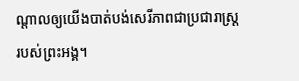ណ្តាលឲ្យយើងបាត់បង់សេរីភាពជាប្រជារាស្ដ្ររបស់ព្រះអង្គ។